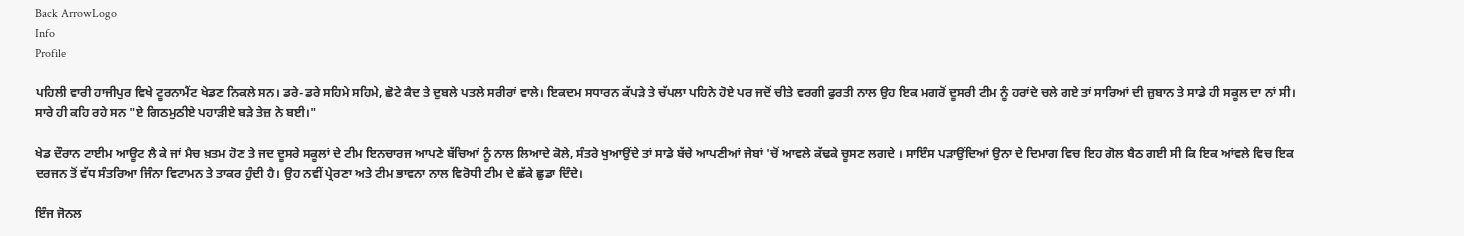Back ArrowLogo
Info
Profile

ਪਹਿਲੀ ਵਾਰੀ ਹਾਜੀਪੁਰ ਵਿਖੇ ਟੂਰਨਾਮੈਂਟ ਖੇਡਣ ਨਿਕਲੇ ਸਨ। ਡਰੇ-ਡਰੇ ਸਹਿਮੇ ਸਹਿਮੇ, ਛੋਟੇ ਕੈਦ ਤੇ ਦੁਬਲੇ ਪਤਲੇ ਸਰੀਰਾਂ ਵਾਲੇ। ਇਕਦਮ ਸਧਾਰਨ ਕੱਪੜੇ ਤੇ ਚੱਪਲਾ ਪਹਿਨੇ ਹੋਏ ਪਰ ਜਦੋਂ ਚੀਤੇ ਵਰਗੀ ਫੁਰਤੀ ਨਾਲ ਉਹ ਇਕ ਮਗਰੋਂ ਦੂਸਰੀ ਟੀਮ ਨੂੰ ਹਰਾਂਦੇ ਚਲੇ ਗਏ ਤਾਂ ਸਾਰਿਆਂ ਦੀ ਜ਼ੁਬਾਨ ਤੇ ਸਾਡੇ ਹੀ ਸਕੂਲ ਦਾ ਨਾਂ ਸੀ। ਸਾਰੇ ਹੀ ਕਹਿ ਰਹੇ ਸਨ "ਏ ਗਿਠਮੁਠੀਏ ਪਹਾੜੀਏ ਬੜੇ ਤੇਜ਼ ਨੇ ਬਈ।"

ਖੇਡ ਦੌਰਾਨ ਟਾਈਮ ਆਊਟ ਲੈ ਕੇ ਜਾਂ ਮੈਚ ਖ਼ਤਮ ਹੋਣ ਤੇ ਜਦ ਦੂਸਰੇ ਸਕੂਲਾਂ ਦੇ ਟੀਮ ਇਨਚਾਰਜ ਆਪਣੇ ਬੱਚਿਆਂ ਨੂੰ ਨਾਲ ਲਿਆਦੇ ਕੋਲੇ, ਸੰਤਰੇ ਖੁਆਉਂਦੇ ਤਾਂ ਸਾਡੇ ਬੱਚੇ ਆਪਣੀਆਂ ਜੇਬਾਂ 'ਚੋਂ ਆਵਲੇ ਕੱਢਕੇ ਚੂਸਣ ਲਗਦੇ । ਸਾਇੰਸ ਪੜਾਉਂਦਿਆਂ ਉਨਾ ਦੇ ਦਿਮਾਗ ਵਿਚ ਇਹ ਗੋਲ ਬੈਠ ਗਈ ਸੀ ਕਿ ਇਕ ਆਂਵਲੇ ਵਿਚ ਇਕ ਦਰਜਨ ਤੋਂ ਵੱਧ ਸੰਤਰਿਆ ਜਿੰਨਾ ਵਿਟਾਮਨ ਤੇ ਤਾਕਰ ਹੁੰਦੀ ਹੈ। ਉਹ ਨਵੀਂ ਪ੍ਰੇਰਣਾ ਅਤੇ ਟੀਮ ਭਾਵਨਾ ਨਾਲ ਵਿਰੋਧੀ ਟੀਮ ਦੇ ਛੱਕੇ ਛੁਡਾ ਦਿੰਦੇ।

ਇੰਜ ਜੋਨਲ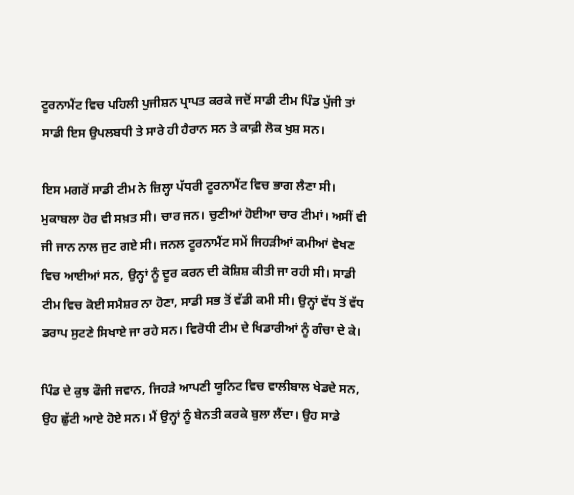ਟੂਰਨਾਮੈਂਟ ਵਿਚ ਪਹਿਲੀ ਪੁਜੀਸ਼ਨ ਪ੍ਰਾਪਤ ਕਰਕੇ ਜਦੋਂ ਸਾਡੀ ਟੀਮ ਪਿੰਡ ਪੁੱਜੀ ਤਾਂ ਸਾਡੀ ਇਸ ਉਪਲਬਧੀ ਤੇ ਸਾਰੇ ਹੀ ਹੈਰਾਨ ਸਨ ਤੇ ਕਾਫ਼ੀ ਲੋਕ ਖੁਸ਼ ਸਨ।

ਇਸ ਮਗਰੋਂ ਸਾਡੀ ਟੀਮ ਨੇ ਜ਼ਿਲ੍ਹਾ ਪੱਧਰੀ ਟੂਰਨਾਮੈਂਟ ਵਿਚ ਭਾਗ ਲੈਣਾ ਸੀ। ਮੁਕਾਬਲਾ ਹੋਰ ਵੀ ਸਖ਼ਤ ਸੀ। ਚਾਰ ਜਨ। ਚੁਣੀਆਂ ਹੋਈਆ ਚਾਰ ਟੀਮਾਂ। ਅਸੀਂ ਵੀ ਜੀ ਜਾਨ ਨਾਲ ਜੁਟ ਗਏ ਸੀ। ਜਨਲ ਟੂਰਨਾਮੈਂਟ ਸਮੇਂ ਜਿਹੜੀਆਂ ਕਮੀਆਂ ਵੇਖਣ ਵਿਚ ਆਈਆਂ ਸਨ, ਉਨ੍ਹਾਂ ਨੂੰ ਦੂਰ ਕਰਨ ਦੀ ਕੋਸ਼ਿਸ਼ ਕੀਤੀ ਜਾ ਰਹੀ ਸੀ। ਸਾਡੀ ਟੀਮ ਵਿਚ ਕੋਈ ਸਮੈਸ਼ਰ ਨਾ ਹੋਣਾ, ਸਾਡੀ ਸਭ ਤੋਂ ਵੱਡੀ ਕਮੀ ਸੀ। ਉਨ੍ਹਾਂ ਵੱਧ ਤੋਂ ਵੱਧ ਡਰਾਪ ਸੁਟਣੇ ਸਿਖਾਏ ਜਾ ਰਹੇ ਸਨ। ਵਿਰੋਧੀ ਟੀਮ ਦੇ ਖਿਡਾਰੀਆਂ ਨੂੰ ਗੰਚਾ ਦੇ ਕੇ।

ਪਿੰਡ ਦੇ ਕੁਝ ਫੌਜੀ ਜਵਾਨ, ਜਿਹੜੇ ਆਪਣੀ ਯੂਨਿਟ ਵਿਚ ਵਾਲੀਬਾਲ ਖੇਡਦੇ ਸਨ, ਉਹ ਛੁੱਟੀ ਆਏ ਹੋਏ ਸਨ। ਮੈਂ ਉਨ੍ਹਾਂ ਨੂੰ ਬੇਨਤੀ ਕਰਕੇ ਬੁਲਾ ਲੈਂਦਾ। ਉਹ ਸਾਡੇ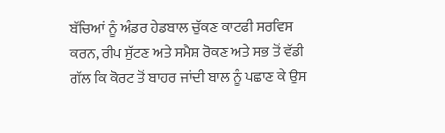ਬੱਚਿਆਂ ਨੂੰ ਅੰਡਰ ਹੇਡਬਾਲ ਚੁੱਕਣ ਕਾਟਫੀ ਸਰਵਿਸ ਕਰਨ, ਰੀਪ ਸੁੱਟਣ ਅਤੇ ਸਮੈਸ਼ ਰੋਕਣ ਅਤੇ ਸਭ ਤੋਂ ਵੱਡੀ ਗੱਲ ਕਿ ਕੋਰਟ ਤੋਂ ਬਾਹਰ ਜਾਂਦੀ ਬਾਲ ਨੂੰ ਪਛਾਣ ਕੇ ਉਸ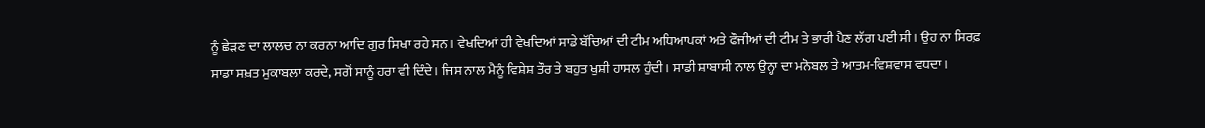ਨੂੰ ਛੇੜਣ ਦਾ ਲਾਲਚ ਨਾ ਕਰਨਾ ਆਦਿ ਗੁਰ ਸਿਖਾ ਰਹੇ ਸਨ। ਵੇਖਦਿਆਂ ਹੀ ਵੇਖਦਿਆਂ ਸਾਡੇ ਬੱਚਿਆਂ ਦੀ ਟੀਮ ਅਧਿਆਪਕਾਂ ਅਤੇ ਫੌਜੀਆਂ ਦੀ ਟੀਮ ਤੇ ਭਾਰੀ ਪੈਣ ਲੱਗ ਪਈ ਸੀ। ਉਹ ਨਾ ਸਿਰਫ਼ ਸਾਡਾ ਸਖ਼ਤ ਮੁਕਾਬਲਾ ਕਰਦੇ, ਸਗੋਂ ਸਾਨੂੰ ਹਰਾ ਵੀ ਦਿੰਦੇ। ਜਿਸ ਨਾਲ ਮੈਨੂੰ ਵਿਸ਼ੇਸ਼ ਤੌਰ ਤੇ ਬਹੁਤ ਖੁਸ਼ੀ ਹਾਸਲ ਹੁੰਦੀ। ਸਾਡੀ ਸ਼ਾਬਾਸੀ ਨਾਲ ਉਨ੍ਹਾ ਦਾ ਮਨੋਬਲ ਤੇ ਆਤਮ-ਵਿਸ਼ਵਾਸ ਵਧਦਾ।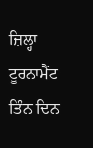ਜ਼ਿਲ੍ਹਾ ਟੂਰਨਾਮੈਂਟ ਤਿੰਨ ਦਿਨ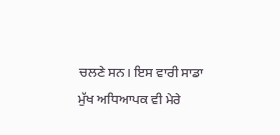ਚਲਣੇ ਸਨ। ਇਸ ਵਾਰੀ ਸਾਡਾ ਮੁੱਖ ਅਧਿਆਪਕ ਵੀ ਮੇਰੇ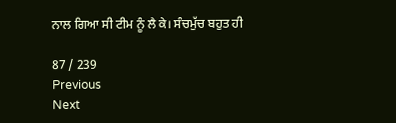ਨਾਲ ਗਿਆ ਸੀ ਟੀਮ ਨੂੰ ਲੈ ਕੇ। ਸੰਚਮੁੱਚ ਬਹੁਤ ਹੀ

87 / 239
Previous
Next